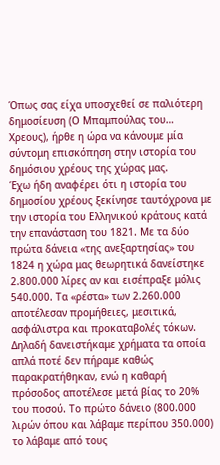Όπως σας είχα υποσχεθεί σε παλιότερη δημοσίευση (Ο Μπαμπούλας του… Χρεους), ήρθε η ώρα να κάνουμε μία σύντομη επισκόπηση στην ιστορία του δημόσιου χρέους της χώρας μας.
Έχω ήδη αναφέρει ότι η ιστορία του δημοσίου χρέους ξεκίνησε ταυτόχρονα με την ιστορία του Ελληνικού κράτους κατά την επανάσταση του 1821. Με τα δύο πρώτα δάνεια «της ανεξαρτησίας» του 1824 η χώρα μας θεωρητικά δανείστηκε 2.800.000 λίρες αν και εισέπραξε μόλις 540.000. Τα «ρέστα» των 2.260.000 αποτέλεσαν προμήθειες, μεσιτικά, ασφάλιστρα και προκαταβολές τόκων. Δηλαδή δανειστήκαμε χρήματα τα οποία απλά ποτέ δεν πήραμε καθώς παρακρατήθηκαν, ενώ η καθαρή πρόσοδος αποτέλεσε μετά βίας το 20% του ποσού. Το πρώτο δάνειο (800.000 λιρών όπου και λάβαμε περίπου 350.000) το λάβαμε από τους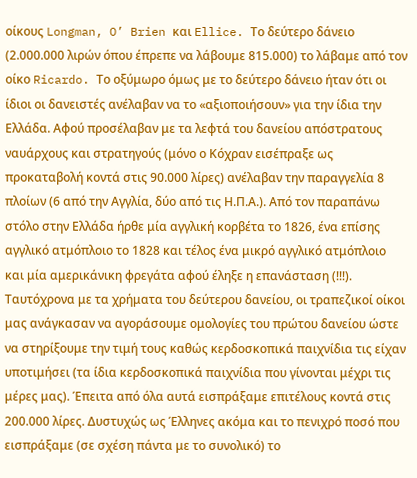οίκους Longman, O’ Brien και Ellice. Το δεύτερο δάνειο (2.000.000 λιρών όπου έπρεπε να λάβουμε 815.000) το λάβαμε από τον οίκο Ricardo. Το οξύμωρο όμως με το δεύτερο δάνειο ήταν ότι οι ίδιοι οι δανειστές ανέλαβαν να το «αξιοποιήσουν» για την ίδια την Ελλάδα. Αφού προσέλαβαν με τα λεφτά του δανείου απόστρατους ναυάρχους και στρατηγούς (μόνο ο Κόχραν εισέπραξε ως προκαταβολή κοντά στις 90.000 λίρες) ανέλαβαν την παραγγελία 8 πλοίων (6 από την Αγγλία, δύο από τις Η.Π.Α.). Από τον παραπάνω στόλο στην Ελλάδα ήρθε μία αγγλική κορβέτα το 1826, ένα επίσης αγγλικό ατμόπλοιο το 1828 και τέλος ένα μικρό αγγλικό ατμόπλοιο και μία αμερικάνικη φρεγάτα αφού έληξε η επανάσταση (!!!). Ταυτόχρονα με τα χρήματα του δεύτερου δανείου, οι τραπεζικοί οίκοι μας ανάγκασαν να αγοράσουμε ομολογίες του πρώτου δανείου ώστε να στηρίξουμε την τιμή τους καθώς κερδοσκοπικά παιχνίδια τις είχαν υποτιμήσει (τα ίδια κερδοσκοπικά παιχνίδια που γίνονται μέχρι τις μέρες μας). Έπειτα από όλα αυτά εισπράξαμε επιτέλους κοντά στις 200.000 λίρες. Δυστυχώς ως Έλληνες ακόμα και το πενιχρό ποσό που εισπράξαμε (σε σχέση πάντα με το συνολικό) το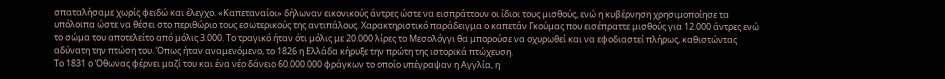σπαταλήσαμε χωρίς φειδώ και έλεγχο. «Καπεταναίοι» δήλωναν εικονικούς άντρες ώστε να εισπράττουν οι ίδιοι τους μισθούς, ενώ η κυβέρνηση χρησιμοποίησε τα υπόλοιπα ώστε να θέσει στο περιθώριο τους εσωτερικούς της αντιπάλους. Χαρακτηριστικό παράδειγμα ο καπετάν Γκούμας που εισέπραττε μισθούς για 12.000 άντρες ενώ το σώμα του αποτελείτο από μόλις 3.000. Το τραγικό ήταν ότι μόλις με 20.000 λίρες το Μεσολόγγι θα μπορούσε να οχυρωθεί και να εφοδιαστεί πλήρως, καθιστώντας αδύνατη την πτώση του. Όπως ήταν αναμενόμενο, το 1826 η Ελλάδα κήρυξε την πρώτη της ιστορικά πτώχευση.
Το 1831 ο Όθωνας φέρνει μαζί του και ένα νέο δάνειο 60.000.000 φράγκων το οποίο υπέγραψαν η Αγγλία, η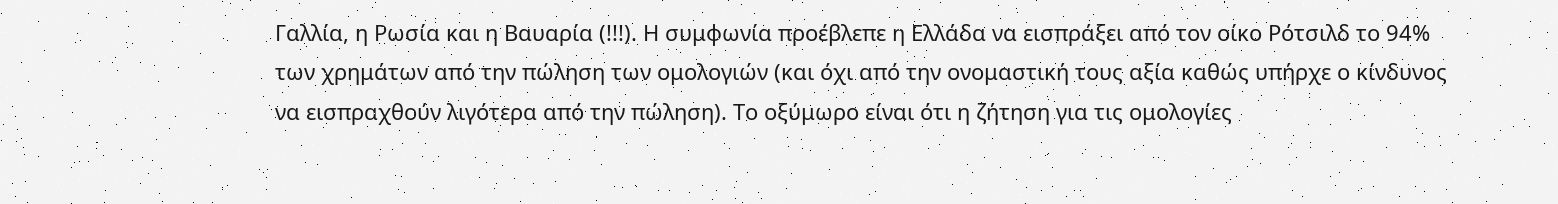Γαλλία, η Ρωσία και η Βαυαρία (!!!). Η συμφωνία προέβλεπε η Ελλάδα να εισπράξει από τον οίκο Ρότσιλδ το 94% των χρημάτων από την πώληση των ομολογιών (και όχι από την ονομαστική τους αξία καθώς υπήρχε ο κίνδυνος να εισπραχθούν λιγότερα από την πώληση). Το οξύμωρο είναι ότι η ζήτηση για τις ομολογίες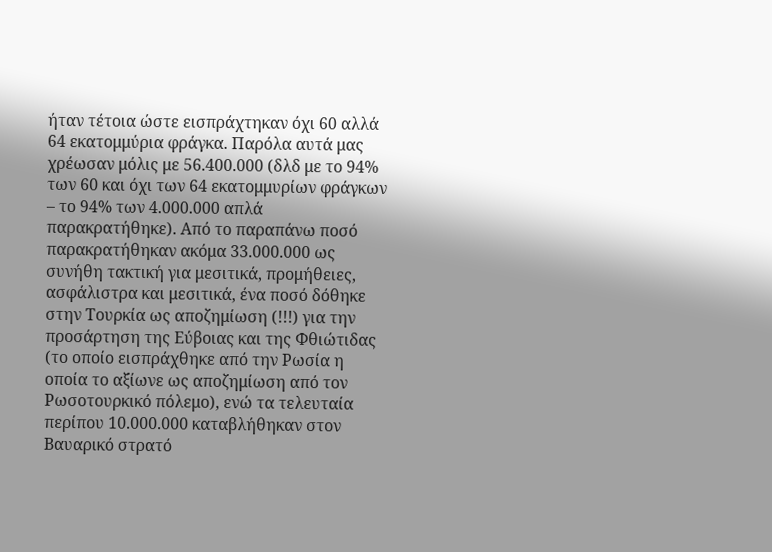ήταν τέτοια ώστε εισπράχτηκαν όχι 60 αλλά 64 εκατομμύρια φράγκα. Παρόλα αυτά μας χρέωσαν μόλις με 56.400.000 (δλδ με το 94% των 60 και όχι των 64 εκατομμυρίων φράγκων – το 94% των 4.000.000 απλά παρακρατήθηκε). Από το παραπάνω ποσό παρακρατήθηκαν ακόμα 33.000.000 ως συνήθη τακτική για μεσιτικά, προμήθειες, ασφάλιστρα και μεσιτικά, ένα ποσό δόθηκε στην Τουρκία ως αποζημίωση (!!!) για την προσάρτηση της Εύβοιας και της Φθιώτιδας (το οποίο εισπράχθηκε από την Ρωσία η οποία το αξίωνε ως αποζημίωση από τον Ρωσοτουρκικό πόλεμο), ενώ τα τελευταία περίπου 10.000.000 καταβλήθηκαν στον Βαυαρικό στρατό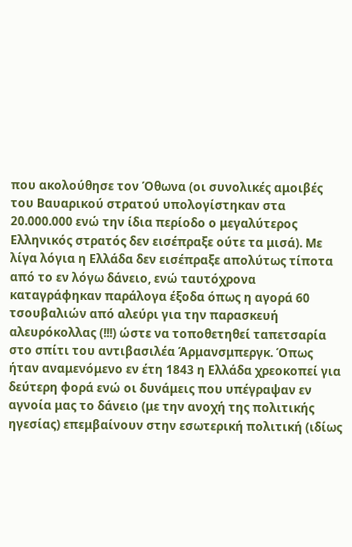που ακολούθησε τον Όθωνα (οι συνολικές αμοιβές του Βαυαρικού στρατού υπολογίστηκαν στα 20.000.000 ενώ την ίδια περίοδο ο μεγαλύτερος Ελληνικός στρατός δεν εισέπραξε ούτε τα μισά). Με λίγα λόγια η Ελλάδα δεν εισέπραξε απολύτως τίποτα από το εν λόγω δάνειο, ενώ ταυτόχρονα καταγράφηκαν παράλογα έξοδα όπως η αγορά 60 τσουβαλιών από αλεύρι για την παρασκευή αλευρόκολλας (!!!) ώστε να τοποθετηθεί ταπετσαρία στο σπίτι του αντιβασιλέα Άρμανσμπεργκ. Όπως ήταν αναμενόμενο εν έτη 1843 η Ελλάδα χρεοκοπεί για δεύτερη φορά ενώ οι δυνάμεις που υπέγραψαν εν αγνοία μας το δάνειο (με την ανοχή της πολιτικής ηγεσίας) επεμβαίνουν στην εσωτερική πολιτική (ιδίως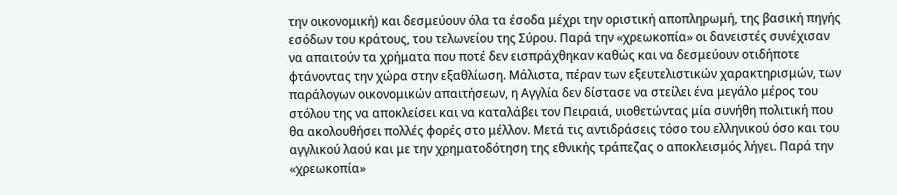την οικονομική) και δεσμεύουν όλα τα έσοδα μέχρι την οριστική αποπληρωμή, της βασική πηγής εσόδων του κράτους, του τελωνείου της Σύρου. Παρά την «χρεωκοπία» οι δανειστές συνέχισαν να απαιτούν τα χρήματα που ποτέ δεν εισπράχθηκαν καθώς και να δεσμεύουν οτιδήποτε φτάνοντας την χώρα στην εξαθλίωση. Μάλιστα, πέραν των εξευτελιστικών χαρακτηρισμών, των παράλογων οικονομικών απαιτήσεων, η Αγγλία δεν δίστασε να στείλει ένα μεγάλο μέρος του στόλου της να αποκλείσει και να καταλάβει τον Πειραιά, υιοθετώντας μία συνήθη πολιτική που θα ακολουθήσει πολλές φορές στο μέλλον. Μετά τις αντιδράσεις τόσο του ελληνικού όσο και του αγγλικού λαού και με την χρηματοδότηση της εθνικής τράπεζας ο αποκλεισμός λήγει. Παρά την «χρεωκοπία»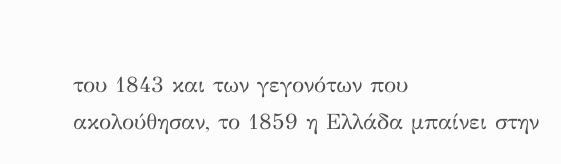του 1843 και των γεγονότων που ακολούθησαν, το 1859 η Ελλάδα μπαίνει στην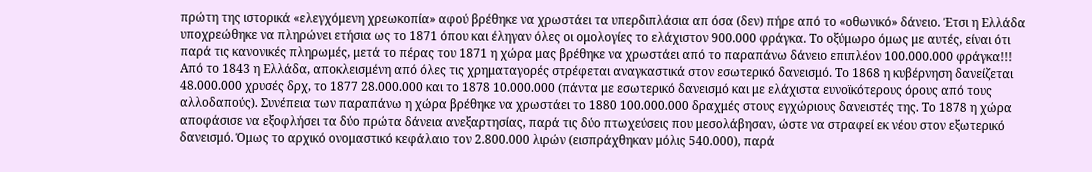πρώτη της ιστορικά «ελεγχόμενη χρεωκοπία» αφού βρέθηκε να χρωστάει τα υπερδιπλάσια απ όσα (δεν) πήρε από το «οθωνικό» δάνειο. Έτσι η Ελλάδα υποχρεώθηκε να πληρώνει ετήσια ως το 1871 όπου και έληγαν όλες οι ομολογίες το ελάχιστον 900.000 φράγκα. Το οξύμωρο όμως με αυτές, είναι ότι παρά τις κανονικές πληρωμές, μετά το πέρας του 1871 η χώρα μας βρέθηκε να χρωστάει από το παραπάνω δάνειο επιπλέον 100.000.000 φράγκα!!!
Από το 1843 η Ελλάδα, αποκλεισμένη από όλες τις χρηματαγορές στρέφεται αναγκαστικά στον εσωτερικό δανεισμό. Το 1868 η κυβέρνηση δανείζεται 48.000.000 χρυσές δρχ, το 1877 28.000.000 και το 1878 10.000.000 (πάντα με εσωτερικό δανεισμό και με ελάχιστα ευνοϊκότερους όρους από τους αλλοδαπούς). Συνέπεια των παραπάνω η χώρα βρέθηκε να χρωστάει το 1880 100.000.000 δραχμές στους εγχώριους δανειστές της. Το 1878 η χώρα αποφάσισε να εξοφλήσει τα δύο πρώτα δάνεια ανεξαρτησίας, παρά τις δύο πτωχεύσεις που μεσολάβησαν, ώστε να στραφεί εκ νέου στον εξωτερικό δανεισμό. Όμως το αρχικό ονομαστικό κεφάλαιο τον 2.800.000 λιρών (εισπράχθηκαν μόλις 540.000), παρά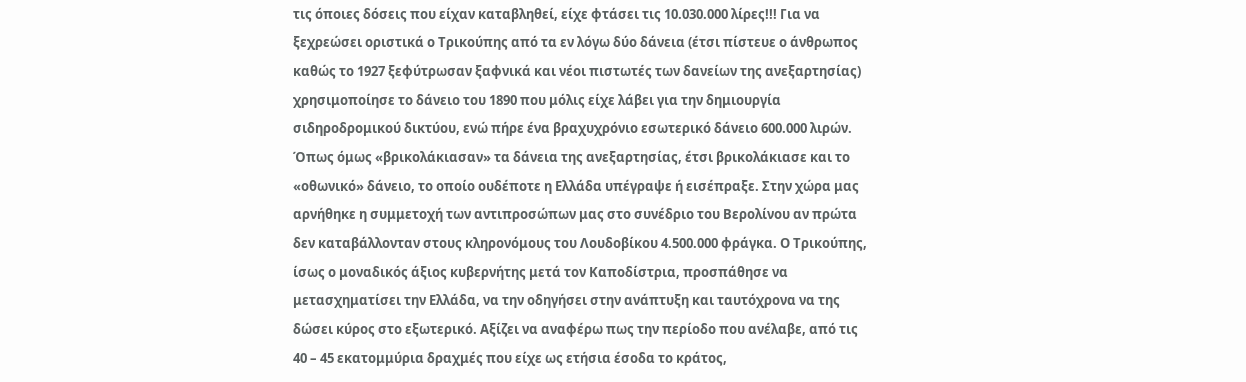τις όποιες δόσεις που είχαν καταβληθεί, είχε φτάσει τις 10.030.000 λίρες!!! Για να ξεχρεώσει οριστικά ο Τρικούπης από τα εν λόγω δύο δάνεια (έτσι πίστευε ο άνθρωπος καθώς το 1927 ξεφύτρωσαν ξαφνικά και νέοι πιστωτές των δανείων της ανεξαρτησίας) χρησιμοποίησε το δάνειο του 1890 που μόλις είχε λάβει για την δημιουργία σιδηροδρομικού δικτύου, ενώ πήρε ένα βραχυχρόνιο εσωτερικό δάνειο 600.000 λιρών. Όπως όμως «βρικολάκιασαν» τα δάνεια της ανεξαρτησίας, έτσι βρικολάκιασε και το «οθωνικό» δάνειο, το οποίο ουδέποτε η Ελλάδα υπέγραψε ή εισέπραξε. Στην χώρα μας αρνήθηκε η συμμετοχή των αντιπροσώπων μας στο συνέδριο του Βερολίνου αν πρώτα δεν καταβάλλονταν στους κληρονόμους του Λουδοβίκου 4.500.000 φράγκα. Ο Τρικούπης, ίσως ο μοναδικός άξιος κυβερνήτης μετά τον Καποδίστρια, προσπάθησε να μετασχηματίσει την Ελλάδα, να την οδηγήσει στην ανάπτυξη και ταυτόχρονα να της δώσει κύρος στο εξωτερικό. Αξίζει να αναφέρω πως την περίοδο που ανέλαβε, από τις 40 – 45 εκατομμύρια δραχμές που είχε ως ετήσια έσοδα το κράτος,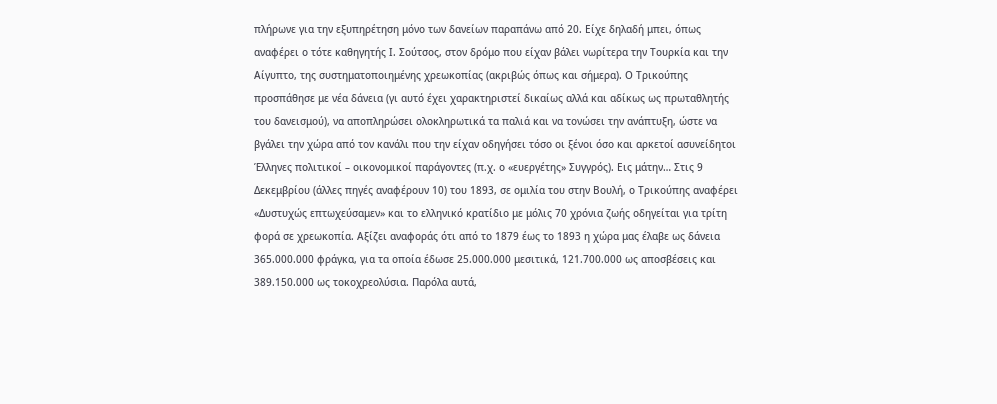πλήρωνε για την εξυπηρέτηση μόνο των δανείων παραπάνω από 20. Είχε δηλαδή μπει, όπως αναφέρει ο τότε καθηγητής Ι. Σούτσος, στον δρόμο που είχαν βάλει νωρίτερα την Τουρκία και την Αίγυπτο, της συστηματοποιημένης χρεωκοπίας (ακριβώς όπως και σήμερα). Ο Τρικούπης προσπάθησε με νέα δάνεια (γι αυτό έχει χαρακτηριστεί δικαίως αλλά και αδίκως ως πρωταθλητής του δανεισμού), να αποπληρώσει ολοκληρωτικά τα παλιά και να τονώσει την ανάπτυξη, ώστε να βγάλει την χώρα από τον κανάλι που την είχαν οδηγήσει τόσο οι ξένοι όσο και αρκετοί ασυνείδητοι Έλληνες πολιτικοί – οικονομικοί παράγοντες (π.χ. ο «ευεργέτης» Συγγρός). Εις μάτην… Στις 9 Δεκεμβρίου (άλλες πηγές αναφέρουν 10) του 1893, σε ομιλία του στην Βουλή, ο Τρικούπης αναφέρει «Δυστυχώς επτωχεύσαμεν» και το ελληνικό κρατίδιο με μόλις 70 χρόνια ζωής οδηγείται για τρίτη φορά σε χρεωκοπία. Αξίζει αναφοράς ότι από το 1879 έως το 1893 η χώρα μας έλαβε ως δάνεια 365.000.000 φράγκα, για τα οποία έδωσε 25.000.000 μεσιτικά, 121.700.000 ως αποσβέσεις και 389.150.000 ως τοκοχρεολύσια. Παρόλα αυτά,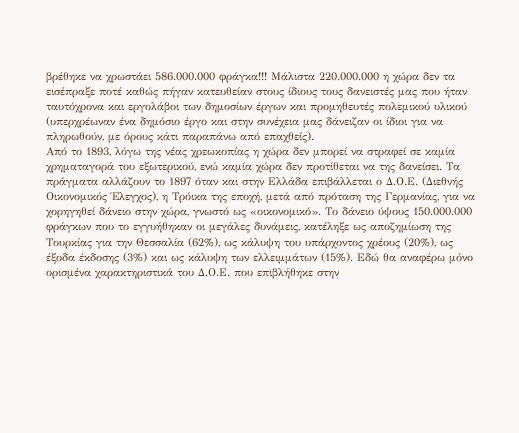βρέθηκε να χρωστάει 586.000.000 φράγκα!!! Μάλιστα 220.000.000 η χώρα δεν τα εισέπραξε ποτέ καθώς πήγαν κατευθείαν στους ίδιους τους δανειστές μας που ήταν ταυτόχρονα και εργολάβοι των δημοσίων έργων και προμηθευτές πολεμικού υλικού (υπερχρέωναν ένα δημόσιο έργο και στην συνέχεια μας δάνειζαν οι ίδιοι για να πληρωθούν, με όρους κάτι παραπάνω από επαχθείς).
Από το 1893, λόγω της νέας χρεωκοπίας η χώρα δεν μπορεί να στραφεί σε καμία χρηματαγορά του εξωτερικού, ενώ καμία χώρα δεν προτίθεται να της δανείσει. Τα πράγματα αλλάζουν το 1897 όταν και στην Ελλάδα επιβάλλεται ο Δ.Ο.Ε. (Διεθνής Οικονομικός Έλεγχος), η Τρόικα της εποχή, μετά από πρόταση της Γερμανίας, για να χορηγηθεί δάνειο στην χώρα, γνωστό ως «οικονομικό». Το δάνειο ύψους 150.000.000 φράγκων που το εγγυήθηκαν οι μεγάλες δυνάμεις, κατέληξε ως αποζημίωση της Τουρκίας για την Θεσσαλία (62%), ως κάλυψη του υπάρχοντος χρέους (20%), ως έξοδα έκδοσης (3%) και ως κάλυψη των ελλειμμάτων (15%). Εδώ θα αναφέρω μόνο ορισμένα χαρακτηριστικά του Δ.Ο.Ε. που επιβλήθηκε στην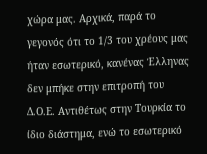χώρα μας. Αρχικά, παρά το γεγονός ότι το 1/3 του χρέους μας ήταν εσωτερικό, κανένας Έλληνας δεν μπήκε στην επιτροπή του Δ.Ο.Ε. Αντιθέτως στην Τουρκία το ίδιο διάστημα, ενώ το εσωτερικό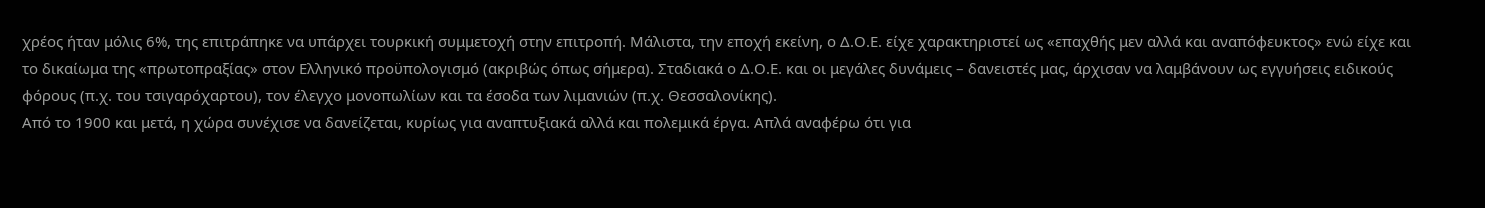χρέος ήταν μόλις 6%, της επιτράπηκε να υπάρχει τουρκική συμμετοχή στην επιτροπή. Μάλιστα, την εποχή εκείνη, ο Δ.Ο.Ε. είχε χαρακτηριστεί ως «επαχθής μεν αλλά και αναπόφευκτος» ενώ είχε και το δικαίωμα της «πρωτοπραξίας» στον Ελληνικό προϋπολογισμό (ακριβώς όπως σήμερα). Σταδιακά ο Δ.Ο.Ε. και οι μεγάλες δυνάμεις – δανειστές μας, άρχισαν να λαμβάνουν ως εγγυήσεις ειδικούς φόρους (π.χ. του τσιγαρόχαρτου), τον έλεγχο μονοπωλίων και τα έσοδα των λιμανιών (π.χ. Θεσσαλονίκης).
Από το 1900 και μετά, η χώρα συνέχισε να δανείζεται, κυρίως για αναπτυξιακά αλλά και πολεμικά έργα. Απλά αναφέρω ότι για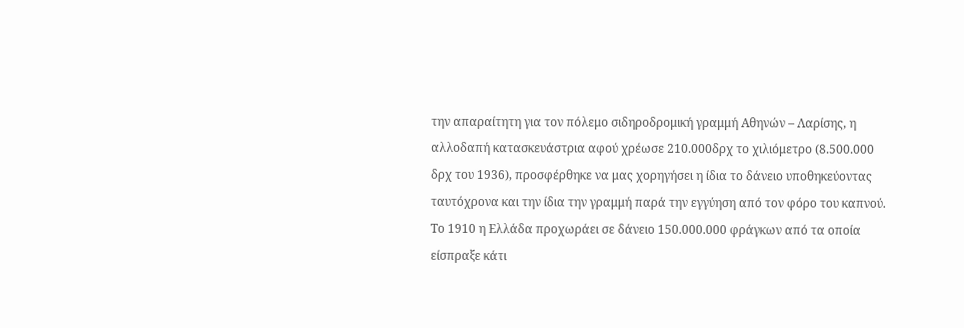την απαραίτητη για τον πόλεμο σιδηροδρομική γραμμή Αθηνών – Λαρίσης, η αλλοδαπή κατασκευάστρια αφού χρέωσε 210.000δρχ το χιλιόμετρο (8.500.000 δρχ του 1936), προσφέρθηκε να μας χορηγήσει η ίδια το δάνειο υποθηκεύοντας ταυτόχρονα και την ίδια την γραμμή παρά την εγγύηση από τον φόρο του καπνού. Το 1910 η Ελλάδα προχωράει σε δάνειο 150.000.000 φράγκων από τα οποία είσπραξε κάτι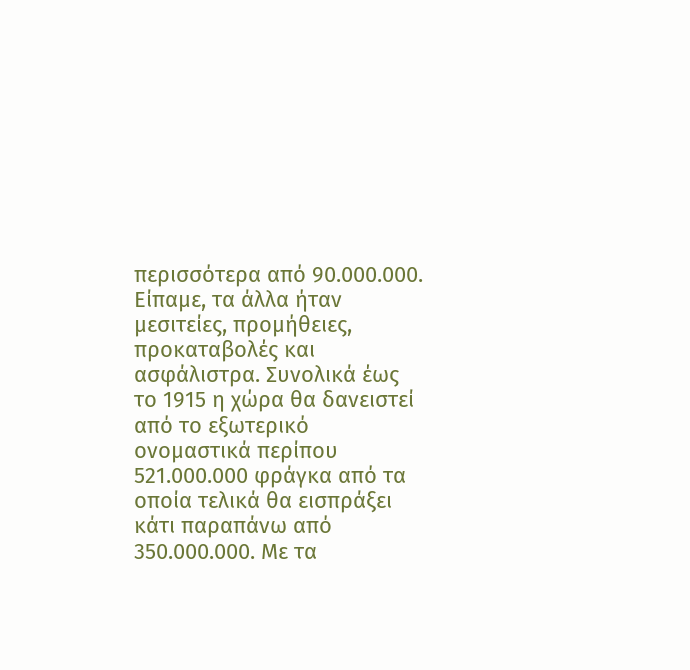περισσότερα από 90.000.000. Είπαμε, τα άλλα ήταν μεσιτείες, προμήθειες, προκαταβολές και ασφάλιστρα. Συνολικά έως το 1915 η χώρα θα δανειστεί από το εξωτερικό ονομαστικά περίπου 521.000.000 φράγκα από τα οποία τελικά θα εισπράξει κάτι παραπάνω από 350.000.000. Με τα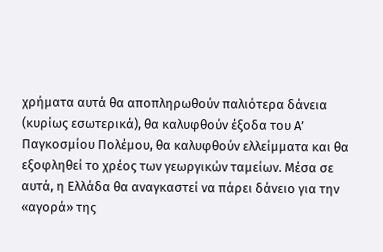χρήματα αυτά θα αποπληρωθούν παλιότερα δάνεια (κυρίως εσωτερικά), θα καλυφθούν έξοδα του Α’ Παγκοσμίου Πολέμου, θα καλυφθούν ελλείμματα και θα εξοφληθεί το χρέος των γεωργικών ταμείων. Μέσα σε αυτά, η Ελλάδα θα αναγκαστεί να πάρει δάνειο για την «αγορά» της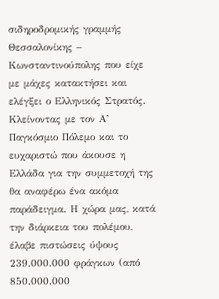σιδηροδρομικής γραμμής Θεσσαλονίκης – Κωνσταντινούπολης που είχε με μάχες κατακτήσει και ελέγξει ο Ελληνικός Στρατός. Κλείνοντας με τον Α’ Παγκόσμιο Πόλεμο και το ευχαριστώ που άκουσε η Ελλάδα για την συμμετοχή της θα αναφέρω ένα ακόμα παράδειγμα. Η χώρα μας, κατά την διάρκεια του πολέμου, έλαβε πιστώσεις ύψους 239.000.000 φράγκων (από 850.000.000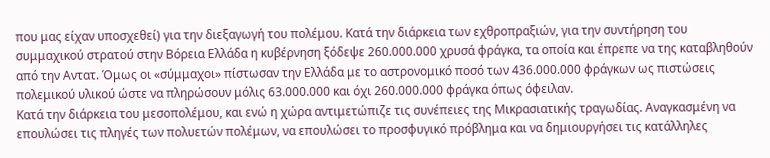που μας είχαν υποσχεθεί) για την διεξαγωγή του πολέμου. Κατά την διάρκεια των εχθροπραξιών, για την συντήρηση του συμμαχικού στρατού στην Βόρεια Ελλάδα η κυβέρνηση ξόδεψε 260.000.000 χρυσά φράγκα, τα οποία και έπρεπε να της καταβληθούν από την Αντατ. Όμως οι «σύμμαχοι» πίστωσαν την Ελλάδα με το αστρονομικό ποσό των 436.000.000 φράγκων ως πιστώσεις πολεμικού υλικού ώστε να πληρώσουν μόλις 63.000.000 και όχι 260.000.000 φράγκα όπως όφειλαν.
Κατά την διάρκεια του μεσοπολέμου, και ενώ η χώρα αντιμετώπιζε τις συνέπειες της Μικρασιατικής τραγωδίας. Αναγκασμένη να επουλώσει τις πληγές των πολυετών πολέμων, να επουλώσει το προσφυγικό πρόβλημα και να δημιουργήσει τις κατάλληλες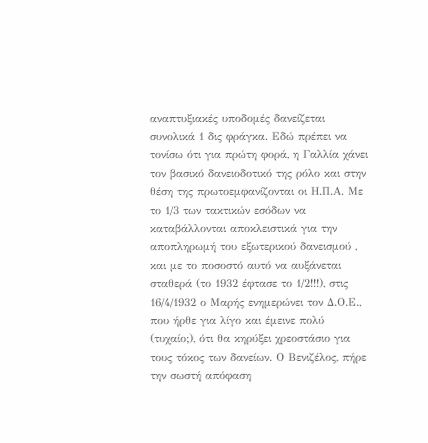αναπτυξιακές υποδομές δανείζεται συνολικά 1 δις φράγκα. Εδώ πρέπει να τονίσω ότι για πρώτη φορά, η Γαλλία χάνει τον βασικό δανειοδοτικό της ρόλο και στην θέση της πρωτοεμφανίζονται οι Η.Π.Α. Με το 1/3 των τακτικών εσόδων να καταβάλλονται αποκλειστικά για την αποπληρωμή του εξωτερικού δανεισμού , και με το ποσοστό αυτό να αυξάνεται σταθερά (το 1932 έφτασε το 1/2!!!), στις 16/4/1932 ο Μαρής ενημερώνει τον Δ.Ο.Ε., που ήρθε για λίγο και έμεινε πολύ (τυχαίο;), ότι θα κηρύξει χρεοστάσιο για τους τόκος των δανείων. Ο Βενιζέλος, πήρε την σωστή απόφαση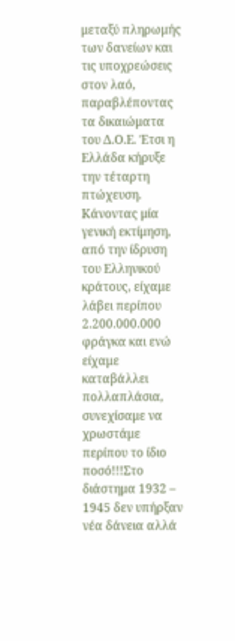μεταξύ πληρωμής των δανείων και τις υποχρεώσεις στον λαό, παραβλέποντας τα δικαιώματα του Δ.Ο.Ε. Έτσι η Ελλάδα κήρυξε την τέταρτη πτώχευση. Κάνοντας μία γενική εκτίμηση, από την ίδρυση του Ελληνικού κράτους, είχαμε λάβει περίπου 2.200.000.000 φράγκα και ενώ είχαμε καταβάλλει πολλαπλάσια, συνεχίσαμε να χρωστάμε περίπου το ίδιο ποσό!!!Στο διάστημα 1932 – 1945 δεν υπήρξαν νέα δάνεια αλλά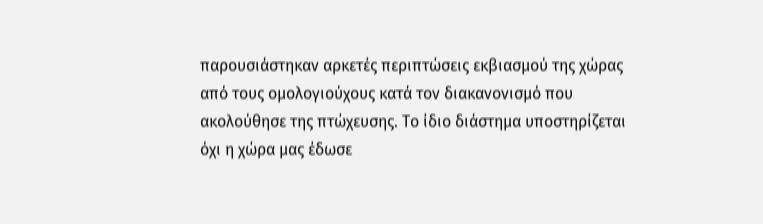παρουσιάστηκαν αρκετές περιπτώσεις εκβιασμού της χώρας από τους ομολογιούχους κατά τον διακανονισμό που ακολούθησε της πτώχευσης. Το ίδιο διάστημα υποστηρίζεται όχι η χώρα μας έδωσε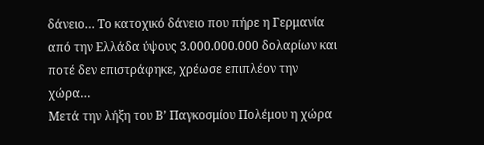δάνειο… Το κατοχικό δάνειο που πήρε η Γερμανία από την Ελλάδα ύψους 3.000.000.000 δολαρίων και ποτέ δεν επιστράφηκε, χρέωσε επιπλέον την χώρα…
Μετά την λήξη του Β’ Παγκοσμίου Πολέμου η χώρα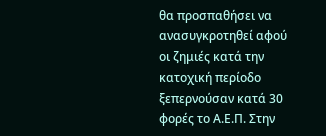θα προσπαθήσει να ανασυγκροτηθεί αφού οι ζημιές κατά την κατοχική περίοδο ξεπερνούσαν κατά 30 φορές το Α.Ε.Π. Στην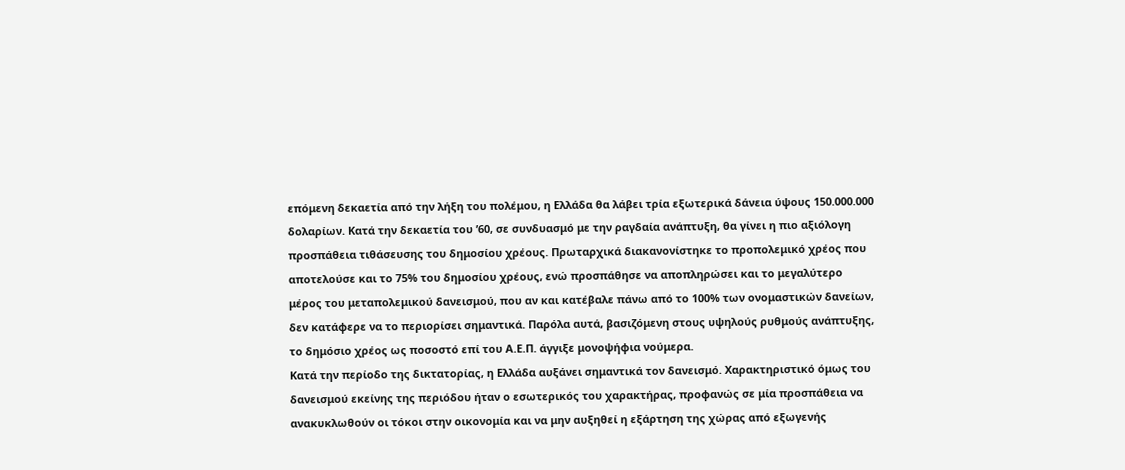επόμενη δεκαετία από την λήξη του πολέμου, η Ελλάδα θα λάβει τρία εξωτερικά δάνεια ύψους 150.000.000 δολαρίων. Κατά την δεκαετία του ’60, σε συνδυασμό με την ραγδαία ανάπτυξη, θα γίνει η πιο αξιόλογη προσπάθεια τιθάσευσης του δημοσίου χρέους. Πρωταρχικά διακανονίστηκε το προπολεμικό χρέος που αποτελούσε και το 75% του δημοσίου χρέους, ενώ προσπάθησε να αποπληρώσει και το μεγαλύτερο μέρος του μεταπολεμικού δανεισμού, που αν και κατέβαλε πάνω από το 100% των ονομαστικών δανείων, δεν κατάφερε να το περιορίσει σημαντικά. Παρόλα αυτά, βασιζόμενη στους υψηλούς ρυθμούς ανάπτυξης, το δημόσιο χρέος ως ποσοστό επί του Α.Ε.Π. άγγιξε μονοψήφια νούμερα.
Κατά την περίοδο της δικτατορίας, η Ελλάδα αυξάνει σημαντικά τον δανεισμό. Χαρακτηριστικό όμως του δανεισμού εκείνης της περιόδου ήταν ο εσωτερικός του χαρακτήρας, προφανώς σε μία προσπάθεια να ανακυκλωθούν οι τόκοι στην οικονομία και να μην αυξηθεί η εξάρτηση της χώρας από εξωγενής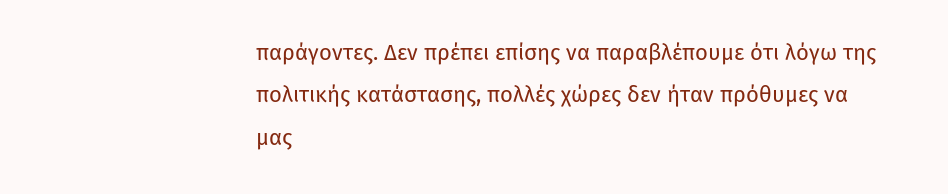παράγοντες. Δεν πρέπει επίσης να παραβλέπουμε ότι λόγω της πολιτικής κατάστασης, πολλές χώρες δεν ήταν πρόθυμες να μας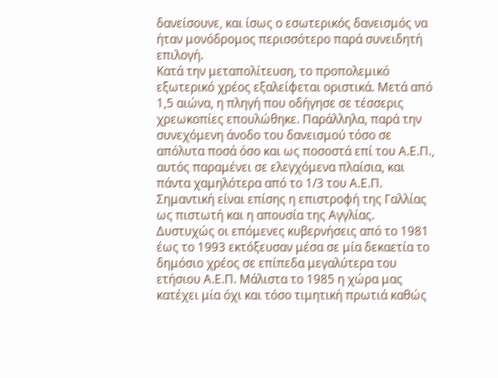δανείσουνε, και ίσως ο εσωτερικός δανεισμός να ήταν μονόδρομος περισσότερο παρά συνειδητή επιλογή.
Κατά την μεταπολίτευση, το προπολεμικό εξωτερικό χρέος εξαλείφεται οριστικά. Μετά από 1,5 αιώνα, η πληγή που οδήγησε σε τέσσερις χρεωκοπίες επουλώθηκε. Παράλληλα, παρά την συνεχόμενη άνοδο του δανεισμού τόσο σε απόλυτα ποσά όσο και ως ποσοστά επί του Α.Ε.Π., αυτός παραμένει σε ελεγχόμενα πλαίσια, και πάντα χαμηλότερα από το 1/3 του Α.Ε.Π. Σημαντική είναι επίσης η επιστροφή της Γαλλίας ως πιστωτή και η απουσία της Αγγλίας.
Δυστυχώς οι επόμενες κυβερνήσεις από το 1981 έως το 1993 εκτόξευσαν μέσα σε μία δεκαετία το δημόσιο χρέος σε επίπεδα μεγαλύτερα του ετήσιου Α.Ε.Π. Μάλιστα το 1985 η χώρα μας κατέχει μία όχι και τόσο τιμητική πρωτιά καθώς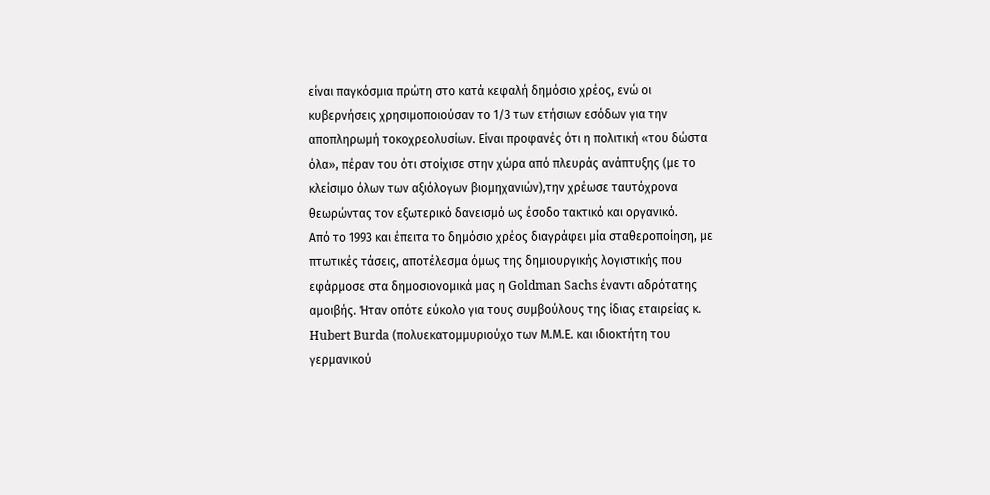είναι παγκόσμια πρώτη στο κατά κεφαλή δημόσιο χρέος, ενώ οι κυβερνήσεις χρησιμοποιούσαν το 1/3 των ετήσιων εσόδων για την αποπληρωμή τοκοχρεολυσίων. Είναι προφανές ότι η πολιτική «του δώστα όλα», πέραν του ότι στοίχισε στην χώρα από πλευράς ανάπτυξης (με το κλείσιμο όλων των αξιόλογων βιομηχανιών),την χρέωσε ταυτόχρονα θεωρώντας τον εξωτερικό δανεισμό ως έσοδο τακτικό και οργανικό.
Από το 1993 και έπειτα το δημόσιο χρέος διαγράφει μία σταθεροποίηση, με πτωτικές τάσεις, αποτέλεσμα όμως της δημιουργικής λογιστικής που εφάρμοσε στα δημοσιονομικά μας η Goldman Sachs έναντι αδρότατης αμοιβής. Ήταν οπότε εύκολο για τους συμβούλους της ίδιας εταιρείας κ. Hubert Burda (πολυεκατομμυριούχο των Μ.Μ.Ε. και ιδιοκτήτη του γερμανικού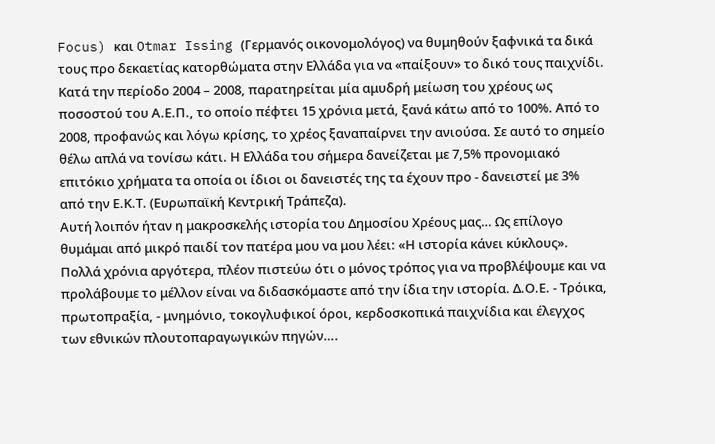Focus) και Otmar Issing (Γερμανός οικονομολόγος) να θυμηθούν ξαφνικά τα δικά τους προ δεκαετίας κατορθώματα στην Ελλάδα για να «παίξουν» το δικό τους παιχνίδι.
Κατά την περίοδο 2004 – 2008, παρατηρείται μία αμυδρή μείωση του χρέους ως ποσοστού του Α.Ε.Π., το οποίο πέφτει 15 χρόνια μετά, ξανά κάτω από το 100%. Από το 2008, προφανώς και λόγω κρίσης, το χρέος ξαναπαίρνει την ανιούσα. Σε αυτό το σημείο θέλω απλά να τονίσω κάτι. Η Ελλάδα του σήμερα δανείζεται με 7,5% προνομιακό επιτόκιο χρήματα τα οποία οι ίδιοι οι δανειστές της τα έχουν προ - δανειστεί με 3% από την Ε.Κ.Τ. (Ευρωπαϊκή Κεντρική Τράπεζα).
Αυτή λοιπόν ήταν η μακροσκελής ιστορία του Δημοσίου Χρέους μας… Ως επίλογο θυμάμαι από μικρό παιδί τον πατέρα μου να μου λέει: «Η ιστορία κάνει κύκλους». Πολλά χρόνια αργότερα, πλέον πιστεύω ότι ο μόνος τρόπος για να προβλέψουμε και να προλάβουμε το μέλλον είναι να διδασκόμαστε από την ίδια την ιστορία. Δ.Ο.Ε. - Τρόικα, πρωτοπραξία, - μνημόνιο, τοκογλυφικοί όροι, κερδοσκοπικά παιχνίδια και έλεγχος των εθνικών πλουτοπαραγωγικών πηγών….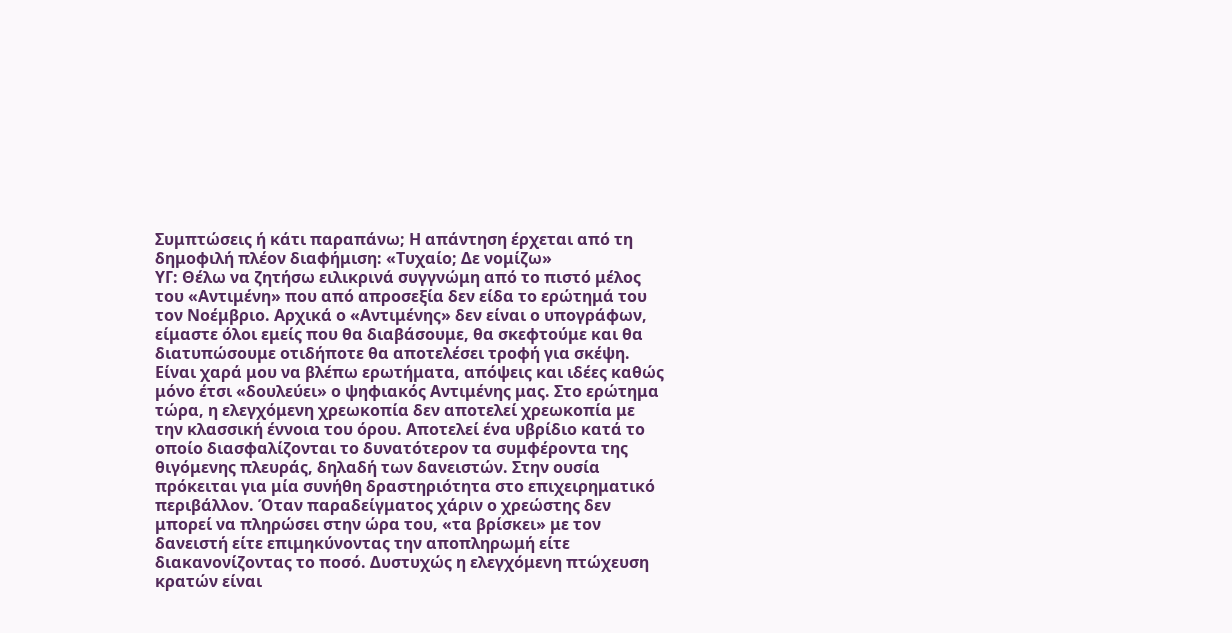Συμπτώσεις ή κάτι παραπάνω; Η απάντηση έρχεται από τη δημοφιλή πλέον διαφήμιση: «Τυχαίο; Δε νομίζω»
ΥΓ: Θέλω να ζητήσω ειλικρινά συγγνώμη από το πιστό μέλος του «Αντιμένη» που από απροσεξία δεν είδα το ερώτημά του τον Νοέμβριο. Αρχικά ο «Αντιμένης» δεν είναι ο υπογράφων, είμαστε όλοι εμείς που θα διαβάσουμε, θα σκεφτούμε και θα διατυπώσουμε οτιδήποτε θα αποτελέσει τροφή για σκέψη. Είναι χαρά μου να βλέπω ερωτήματα, απόψεις και ιδέες καθώς μόνο έτσι «δουλεύει» ο ψηφιακός Αντιμένης μας. Στο ερώτημα τώρα, η ελεγχόμενη χρεωκοπία δεν αποτελεί χρεωκοπία με την κλασσική έννοια του όρου. Αποτελεί ένα υβρίδιο κατά το οποίο διασφαλίζονται το δυνατότερον τα συμφέροντα της θιγόμενης πλευράς, δηλαδή των δανειστών. Στην ουσία πρόκειται για μία συνήθη δραστηριότητα στο επιχειρηματικό περιβάλλον. Όταν παραδείγματος χάριν ο χρεώστης δεν μπορεί να πληρώσει στην ώρα του, «τα βρίσκει» με τον δανειστή είτε επιμηκύνοντας την αποπληρωμή είτε διακανονίζοντας το ποσό. Δυστυχώς η ελεγχόμενη πτώχευση κρατών είναι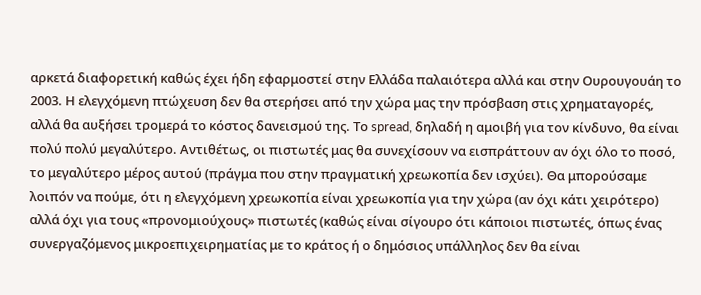αρκετά διαφορετική καθώς έχει ήδη εφαρμοστεί στην Ελλάδα παλαιότερα αλλά και στην Ουρουγουάη το 2003. Η ελεγχόμενη πτώχευση δεν θα στερήσει από την χώρα μας την πρόσβαση στις χρηματαγορές, αλλά θα αυξήσει τρομερά το κόστος δανεισμού της. Το spread, δηλαδή η αμοιβή για τον κίνδυνο, θα είναι πολύ πολύ μεγαλύτερο. Αντιθέτως, οι πιστωτές μας θα συνεχίσουν να εισπράττουν αν όχι όλο το ποσό, το μεγαλύτερο μέρος αυτού (πράγμα που στην πραγματική χρεωκοπία δεν ισχύει). Θα μπορούσαμε λοιπόν να πούμε, ότι η ελεγχόμενη χρεωκοπία είναι χρεωκοπία για την χώρα (αν όχι κάτι χειρότερο) αλλά όχι για τους «προνομιούχους» πιστωτές (καθώς είναι σίγουρο ότι κάποιοι πιστωτές, όπως ένας συνεργαζόμενος μικροεπιχειρηματίας με το κράτος ή ο δημόσιος υπάλληλος δεν θα είναι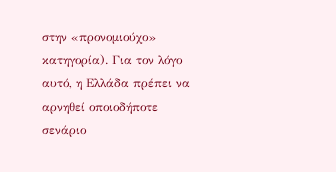στην «προνομιούχο» κατηγορία). Για τον λόγο αυτό, η Ελλάδα πρέπει να αρνηθεί οποιοδήποτε σενάριο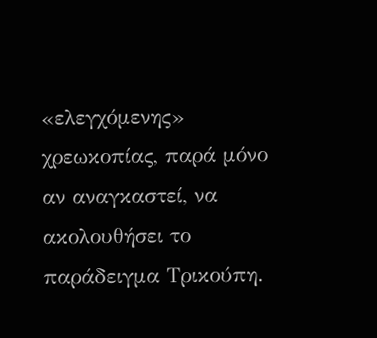«ελεγχόμενης» χρεωκοπίας, παρά μόνο αν αναγκαστεί, να ακολουθήσει το παράδειγμα Τρικούπη.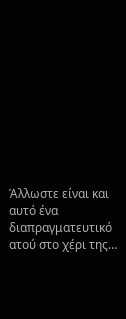Άλλωστε είναι και αυτό ένα διαπραγματευτικό ατού στο χέρι της…